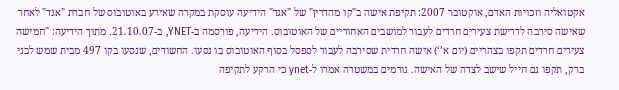אקטואליה וזכויות האדם, אוקטובר 2007: תקיפת אישה ב"קו מהדרין" של "אגד" הידיעה עוסקת במקרה שאירע באוטובוס של חברת "אגד" לאחר שאישה סירבה לדרישת צעירים חרדים לעבור למושבים האחוריים של האוטובוס. הידיעה, פורסמה ב-YNET, ב-21.10.07. מתוך הידיעה: "חמישה צעירים חרדים תקפו בצהריים (יום א’‘) אישה חרדית שסירבה לעבור לספסל בסוף האוטובוס בו נסעו. החשודים, שנסעו בקו 497 מבית שמש לבני ברק, תקפו גם חייל שישב לצדה של האישה. גורמים במשטרה אמרו ל-ynet כי הרקע לתקיפה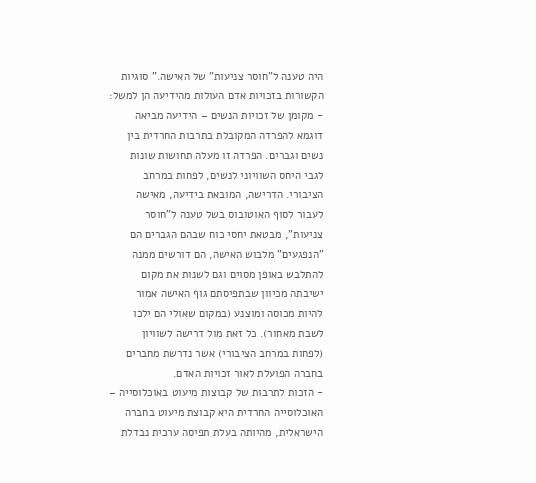היה טענה ל"חוסר צניעות" של האישה." סוגיות הקשורות בזכויות אדם העולות מהידיעה הן למשל: - מקומן של זכויות הנשים – הידיעה מביאה דוגמא להפרדה המקובלת בתרבות החרדית בין נשים וגברים. הפרדה זו מעלה תחושות שונות לגבי היחס השוויוני לנשים, לפחות במרחב הציבורי. הדרישה, המובאת בידיעה, מאישה לעבור לסוף האוטובוס בשל טענה ל"חוסר צניעות", מבטאת יחסי כוח שבהם הגברים הם "הנפגעים" מלבוש האישה, הם דורשים ממנה להתלבש באופן מסוים וגם לשנות את מקום ישיבתה מכיוון שבתפיסתם גוף האישה אמור להיות מכוסה ומוצנע (במקום שאולי הם ילכו לשבת מאחור). כל זאת מול דרישה לשוויון (לפחות במרחב הציבורי) אשר נדרשת מחברים בחברה הפועלת לאור זכויות האדם.
- הזכות לתרבות של קבוצות מיעוט באוכלוסייה – האוכלוסייה החרדית היא קבוצת מיעוט בחברה הישראלית, מהיותה בעלת תפיסה ערכית נבדלת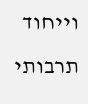וייחוד תרבותי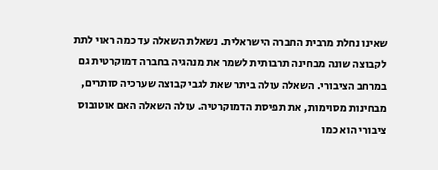שאינו נחלת מרבית החברה הישראלית. נשאלת השאלה עד כמה ראוי לתת לקבוצה שונה מבחינה תרבותית לשמר את מנהגיה בחברה דמוקרטית גם במרחב הציבורי. השאלה עולה ביתר שאת לגבי קבוצה שערכיה סותרים, מבחינות מסוימות, את תפיסת הדמוקרטיה. עולה השאלה האם אוטובוס ציבורי הוא כמו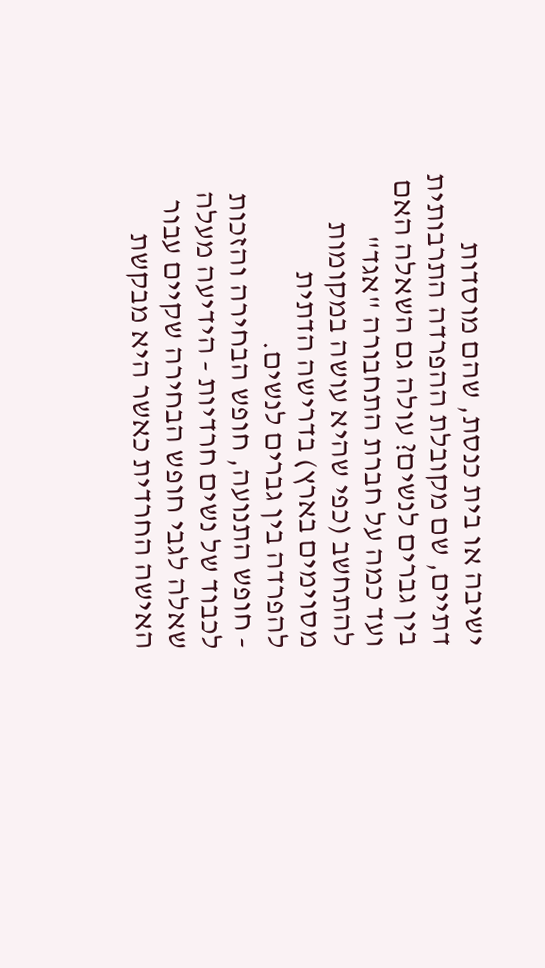ישיבה או בית כנסת, שהם מוסדות דתיים, שם מקובלת ההפרדה התרבותית בין גברים לנשים? עולה גם השאלה האם ועד כמה על חברת התחבורה "אגד" להתחשב (כפי שהיא עושה במקומות מסוימים בארץ) בדרישה הדתית להפרדה בין גברים לנשים.
- חופש התנועה, חופש הבחירה והזכות לכבוד של נשים חרדיות - הידיעה מעלה שאלה לגבי חופש הבחירה שקיים עבור האישה החרדית כאשר היא מבקשת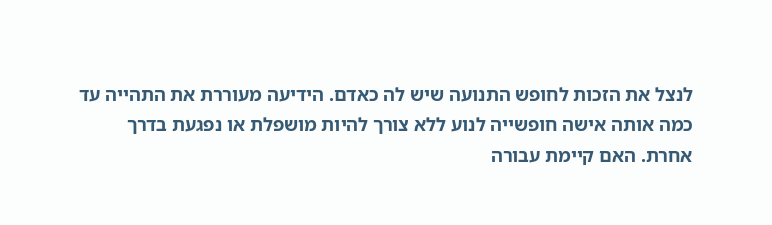לנצל את הזכות לחופש התנועה שיש לה כאדם. הידיעה מעוררת את התהייה עד כמה אותה אישה חופשייה לנוע ללא צורך להיות מושפלת או נפגעת בדרך אחרת. האם קיימת עבורה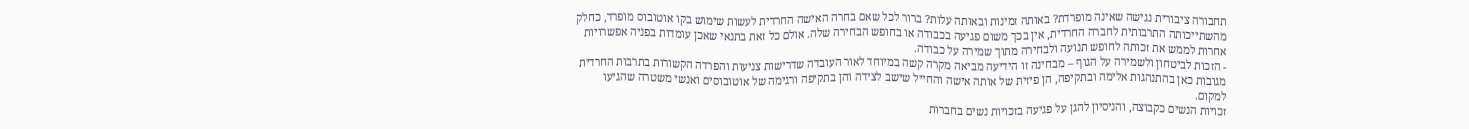תחבורה ציבורית נגישה שאינה מופרדת? באותה זמינות ובאותה עלות? ברור לכל שאם בחרה האישה החרדית לעשות שימוש בקו אוטובוס מופרד, כחלק מהשתייכותה התרבותית לחברה החרדית, אין בכך משום פגיעה בכבודה או בחופש הבחירה שלה. אולם כל זאת בתנאי שאכן עומדות בפניה אפשרויות אחרות לממש את זכותה לחופש תנועה ולבחירה מתוך שמירה על כבודה.
- הזכות לביטחון ולשמירה על הגוף – מבחינה זו הידיעה מביאה מקרה קשה במיוחד לאור העובדה שדרישות צניעות והפרדה הקשורות בתרבות החרדית מגובות כאן בהתנהגות אלימה ובתקיפה, הן פיזית של אותה אישה והחייל שישב לצידה והן בתקיפה ורגימה של אוטובוסים ואנשי משטרה שהגיעו למקום.
זכויות הנשים כקבוצה, והניסיון להגן על פגיעה בזכויות נשים בחברות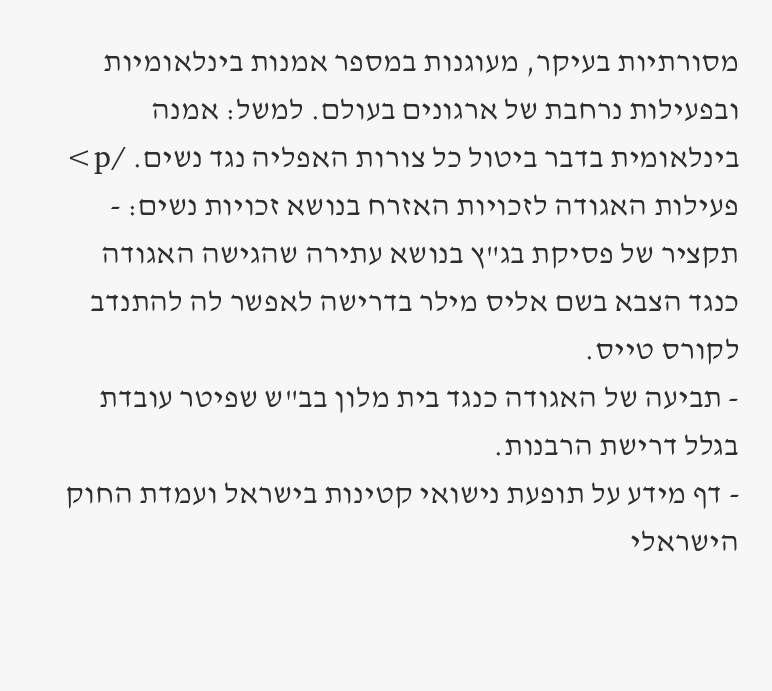מסורתיות בעיקר, מעוגנות במספר אמנות בינלאומיות ובפעילות נרחבת של ארגונים בעולם. למשל: אמנה בינלאומית בדבר ביטול כל צורות האפליה נגד נשים. /p> פעילות האגודה לזכויות האזרח בנושא זכויות נשים: - תקציר של פסיקת בג"ץ בנושא עתירה שהגישה האגודה כנגד הצבא בשם אליס מילר בדרישה לאפשר לה להתנדב לקורס טייס.
- תביעה של האגודה כנגד בית מלון בב"ש שפיטר עובדת בגלל דרישת הרבנות.
- דף מידע על תופעת נישואי קטינות בישראל ועמדת החוק הישראלי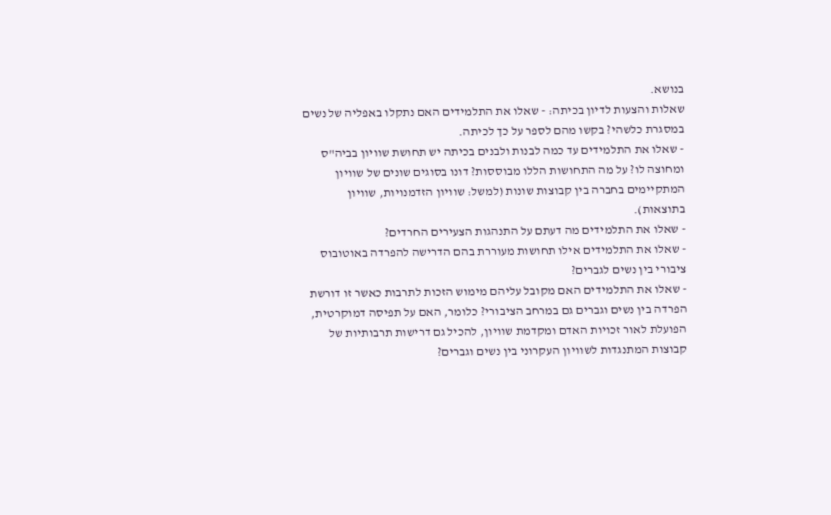בנושא.
שאלות והצעות לדיון בכיתה: - שאלו את התלמידים האם נתקלו באפליה של נשים במסגרת כלשהי? בקשו מהם לספר על כך לכיתה.
- שאלו את התלמידים עד כמה לבנות ולבנים בכיתה יש תחושת שוויון בביה"ס ומחוצה לו? על מה התחושות הללו מבוססות? דונו בסוגים שונים של שוויון המתקיימים בחברה בין קבוצות שונות (למשל: שוויון הזדמנויות, שוויון בתוצאות).
- שאלו את התלמידים מה דעתם על התנהגות הצעירים החרדים?
- שאלו את התלמידים אילו תחושות מעוררת בהם הדרישה להפרדה באוטובוס ציבורי בין נשים לגברים?
- שאלו את התלמידים האם מקובל עליהם מימוש הזכות לתרבות כאשר זו דורשת הפרדה בין נשים וגברים גם במרחב הציבורי? כלומר, האם על תפיסה דמוקרטית, הפועלת לאור זכויות האדם ומקדמת שוויון, להכיל גם דרישות תרבותיות של קבוצות המתנגדות לשוויון העקרוני בין נשים וגברים?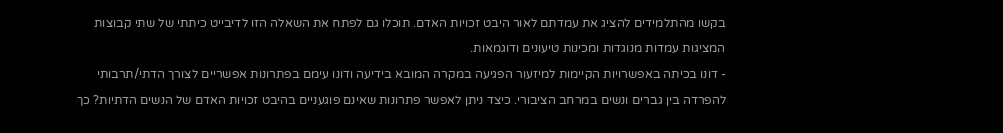בקשו מהתלמידים להציג את עמדתם לאור היבט זכויות האדם. תוכלו גם לפתח את השאלה הזו לדיבייט כיתתי של שתי קבוצות המציגות עמדות מנוגדות ומכינות טיעונים ודוגמאות.
- דונו בכיתה באפשרויות הקיימות למיזעור הפגיעה במקרה המובא בידיעה ודונו עימם בפתרונות אפשריים לצורך הדתי/תרבותי להפרדה בין גברים ונשים במרחב הציבורי. כיצד ניתן לאפשר פתרונות שאינם פוגעניים בהיבט זכויות האדם של הנשים הדתיות? כך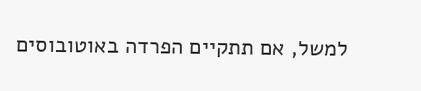למשל, אם תתקיים הפרדה באוטובוסים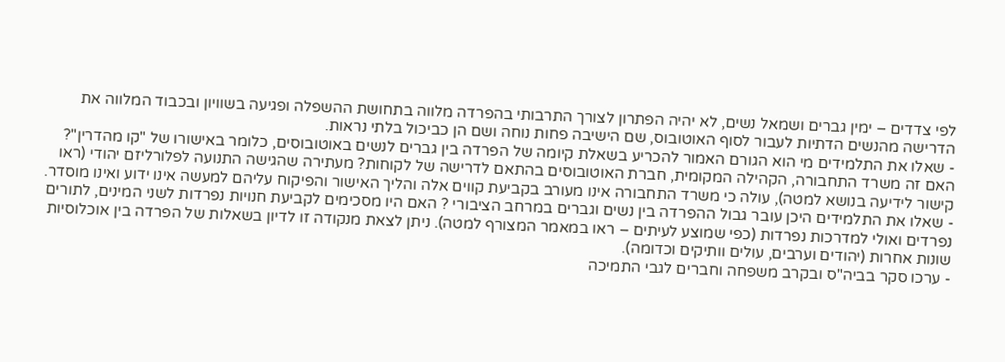לפי צדדים – ימין גברים ושמאל נשים, לא יהיה הפתרון לצורך התרבותי בהפרדה מלווה בתחושת ההשפלה ופגיעה בשוויון ובכבוד המלווה את הדרישה מהנשים הדתיות לעבור לסוף האוטובוס, שם הישיבה פחות נוחה ושם הן כביכול בלתי נראות.
- שאלו את התלמידים מי הוא הגורם האמור להכריע בשאלת קיומה של הפרדה בין גברים לנשים באוטובוסים, כלומר באישורו של "קו מהדרין"? האם זה משרד התחבורה, הקהילה המקומית, חברת האוטובוסים בהתאם לדרישה של לקוחות? מעתירה שהגישה התנועה לפלורליזם יהודי (ראו קישור לידיעה בנושא למטה), עולה כי משרד התחבורה אינו מעורב בקביעת קווים אלה והליך האישור והפיקוח עליהם למעשה אינו ידוע ואינו מוסדר.
- שאלו את התלמידים היכן עובר גבול ההפרדה בין נשים וגברים במרחב הציבורי ? האם היו מסכימים לקביעת חנויות נפרדות לשני המינים, לתורים נפרדים ואולי למדרכות נפרדות (כפי שמוצע לעיתים – ראו במאמר המצורף למטה). ניתן לצאת מנקודה זו לדיון בשאלות של הפרדה בין אוכלוסיות שונות אחרות (יהודים וערבים, עולים וותיקים וכדומה).
- ערכו סקר בביה"ס ובקרב משפחה וחברים לגבי התמיכה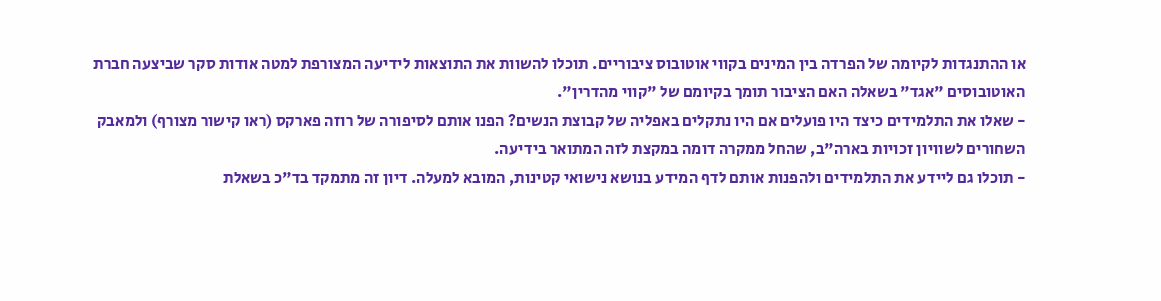או ההתנגדות לקיומה של הפרדה בין המינים בקווי אוטובוס ציבוריים. תוכלו להשוות את התוצאות לידיעה המצורפת למטה אודות סקר שביצעה חברת האוטובוסים "אגד" בשאלה האם הציבור תומך בקיומם של "קווי מהדרין".
- שאלו את התלמידים כיצד היו פועלים אם היו נתקלים באפליה של קבוצת הנשים? הפנו אותם לסיפורה של רוזה פארקס (ראו קישור מצורף) ולמאבק השחורים לשוויון זכויות בארה"ב, שהחל ממקרה דומה במקצת לזה המתואר בידיעה.
- תוכלו גם ליידע את התלמידים ולהפנות אותם לדף המידע בנושא נישואי קטינות, המובא למעלה. דיון זה מתמקד בד"כ בשאלת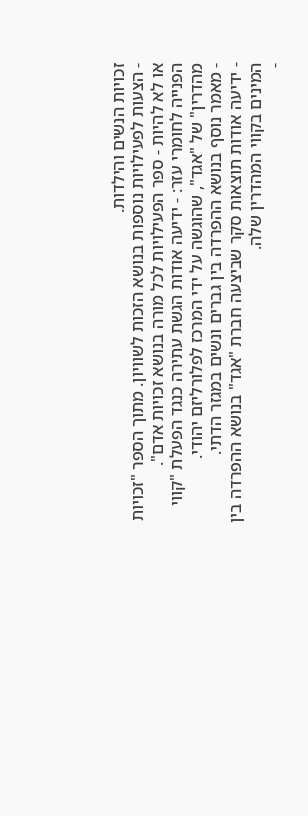זכויות הנשים והילדות.
- הצעות לפעילויות נוספות בנושא הזכות לשוויון. מתוך הספר "זכויות או לא להיות - ספר הפעילויות לכל מורה בנושא זכויות אדם".
הפנייה לחומרי עזר: - ידיעה אודות הגשת עתירה כנגד הפעלת "קווי מהדרין" של "אגד", שהוגשה על ידי המרכז לפלורליזם יהודי.
- מאמר נוסף בנושא ההפרדה בין גברים ונשים במגזר הדתי.
- ידיעה אודות תוצאות סקר שביצעה חברת "אגד" בנושא ההפרדה בין המינים בקווי המהדרין שלה.
-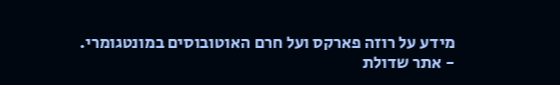מידע על רוזה פארקס ועל חרם האוטובוסים במונטגומרי.
- אתר שדולת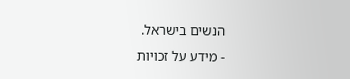הנשים בישראל.
- מידע על זכויות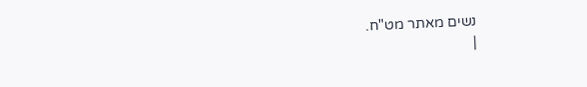נשים מאתר מט"ח.
|